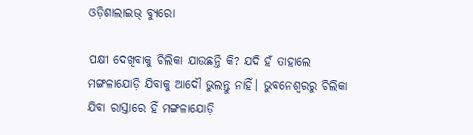ଓଡ଼ିଶାଲାଇଭ୍‌ ବ୍ୟୁରୋ

ପକ୍ଷୀ ଦେଖିବାକୁ ଚିଲିକା ଯାଉଛନ୍ତି କି? ଯଦି ହଁ ତାହାଲେ ମଙ୍ଗଳାଯୋଡ଼ି ଯିବାକୁ ଆଦୌ ଭୁଲନ୍ତୁ ନାହିଁ। ଭୁବନେଶ୍ୱରରୁ ଚିଲିକା ଯିବା ରାସ୍ତାରେ ହିଁ ମଙ୍ଗଳାଯୋଡ଼ି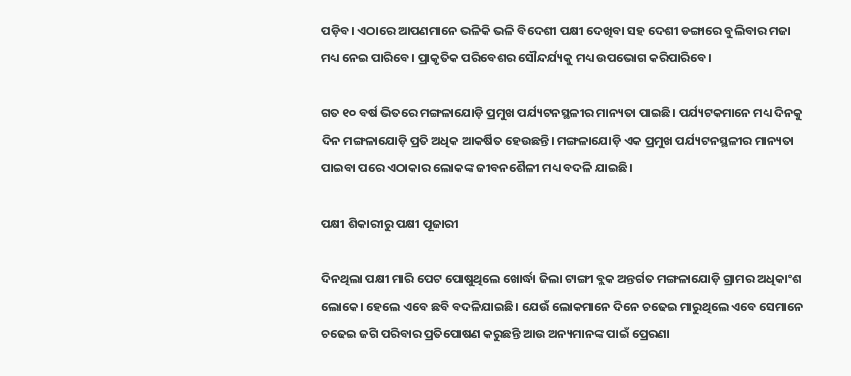ପଡ଼ିବ। ଏଠାରେ ଆପଣମାନେ ଭଳିକି ଭଳି ବିଦେଶୀ ପକ୍ଷୀ ଦେଖିବା ସହ ଦେଶୀ ଡଙ୍ଗାରେ ବୁଲିବାର ମଜା ମଧ୍ୟ ନେଇ ପାରିବେ। ପ୍ରାକୃତିକ ପରିବେଶର ସୌନ୍ଦର୍ଯ୍ୟକୁ ମଧ୍ୟ ଉପଭୋଗ କରିପାରିବେ।

ଗତ ୧୦ ବର୍ଷ ଭିତରେ ମଙ୍ଗଳାଯୋଡ଼ି ପ୍ରମୁଖ ପର୍ଯ୍ୟଟନସ୍ଥଳୀର ମାନ୍ୟତା ପାଇଛି। ପର୍ଯ୍ୟଟକମାନେ ମଧ୍ୟ ଦିନକୁ ଦିନ ମଙ୍ଗଳାଯୋଡ଼ି ପ୍ରତି ଅଧିକ ଆକର୍ଷିତ ହେଉଛନ୍ତି। ମଙ୍ଗଳାଯୋଡ଼ି ଏକ ପ୍ରମୁଖ ପର୍ଯ୍ୟଟନସ୍ଥଳୀର ମାନ୍ୟତା ପାଇବା ପରେ ଏଠାକାର ଲୋକଙ୍କ ଜୀବନଶୈଳୀ ମଧ୍ୟ ବଦଳି ଯାଇଛି।

ପକ୍ଷୀ ଶିକାରୀରୁ ପକ୍ଷୀ ପୂଜାରୀ

ଦିନଥିଲା ପକ୍ଷୀ ମାରି ପେଟ ପୋଷୁଥିଲେ ଖୋର୍ଦ୍ଧା ଜିଲା ଟାଙ୍ଗୀ ବ୍ଲକ ଅନ୍ତର୍ଗତ ମଙ୍ଗଳାଯୋଡ଼ି ଗ୍ରାମର ଅଧିକାଂଶ ଲୋକେ। ହେଲେ ଏବେ ଛବି ବଦଳିଯାଇଛି। ଯେଉଁ ଲୋକମାନେ ଦିନେ ଚଢେଇ ମାରୁଥିଲେ ଏବେ ସେମାନେ ଚଢେଇ ଜଗି ପରିବାର ପ୍ରତିପୋଷଣ କରୁଛନ୍ତି ଆଉ ଅନ୍ୟମାନଙ୍କ ପାଇଁ ପ୍ରେରଣା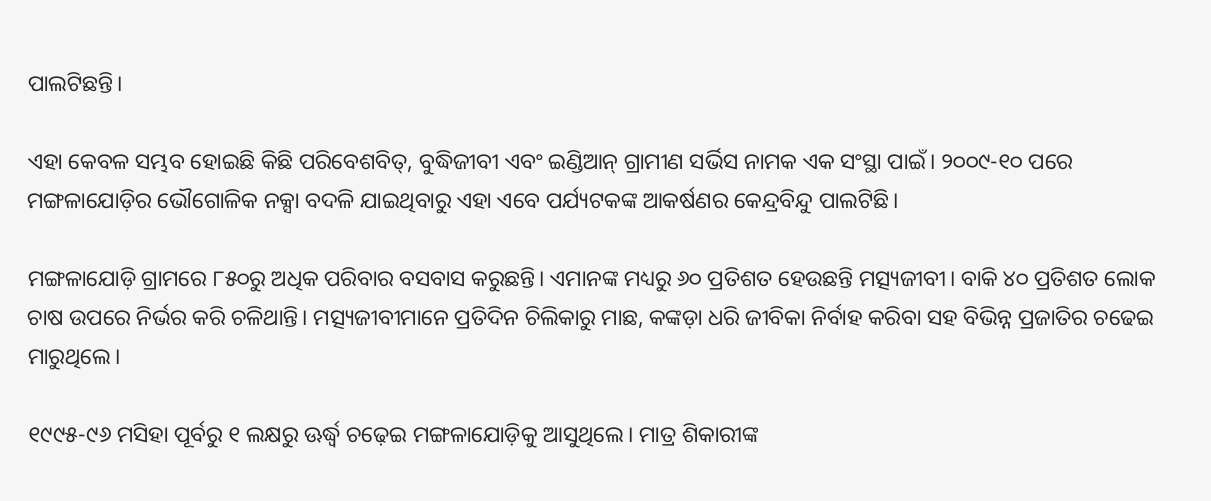ପାଲଟିଛନ୍ତି।

ଏହା କେବଳ ସମ୍ଭବ ହୋଇଛି କିଛି ପରିବେଶବିତ୍, ବୁଦ୍ଧିଜୀବୀ ଏବଂ ଇଣ୍ଡିଆନ୍ ଗ୍ରାମୀଣ ସର୍ଭିସ ନାମକ ଏକ ସଂସ୍ଥା ପାଇଁ। ୨୦୦୯-୧୦ ପରେ ମଙ୍ଗଳାଯୋଡ଼ିର ଭୌଗୋଳିକ ନକ୍ସା ବଦଳି ଯାଇଥିବାରୁ ଏହା ଏବେ ପର୍ଯ୍ୟଟକଙ୍କ ଆକର୍ଷଣର କେନ୍ଦ୍ରବିନ୍ଦୁ ପାଲଟିଛି।

ମଙ୍ଗଳାଯୋଡ଼ି ଗ୍ରାମରେ ୮୫୦ରୁ ଅଧିକ ପରିବାର ବସବାସ କରୁଛନ୍ତି। ଏମାନଙ୍କ ମଧ୍ୟରୁ ୬୦ ପ୍ରତିଶତ ହେଉଛନ୍ତି ମତ୍ସ୍ୟଜୀବୀ। ବାକି ୪୦ ପ୍ରତିଶତ ଲୋକ ଚାଷ ଉପରେ ନିର୍ଭର କରି ଚଳିଥାନ୍ତି। ମତ୍ସ୍ୟଜୀବୀମାନେ ପ୍ରତିଦିନ ଚିଲିକାରୁ ମାଛ, କଙ୍କଡ଼ା ଧରି ଜୀବିକା ନିର୍ବାହ କରିବା ସହ ବିଭିନ୍ନ ପ୍ରଜାତିର ଚଢେଇ ମାରୁଥିଲେ।

୧୯୯୫-୯୬ ମସିହା ପୂର୍ବରୁ ୧ ଲକ୍ଷରୁ ଊର୍ଦ୍ଧ୍ୱ ଚଢ଼େଇ ମଙ୍ଗଳାଯୋଡ଼ିକୁ ଆସୁଥିଲେ। ମାତ୍ର ଶିକାରୀଙ୍କ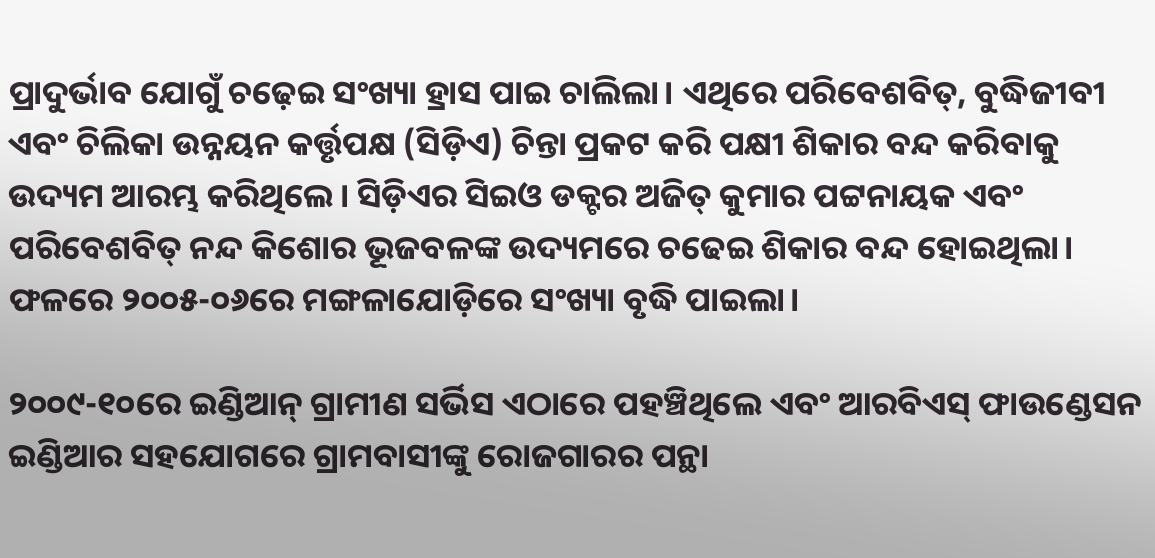ପ୍ରାଦୁର୍ଭାବ ଯୋଗୁଁ ଚଢ଼େଇ ସଂଖ୍ୟା ହ୍ରାସ ପାଇ ଚାଲିଲା। ଏଥିରେ ପରିବେଶବିତ୍, ବୁଦ୍ଧିଜୀବୀ ଏବଂ ଚିଲିକା ଉନ୍ନୟନ କର୍ତ୍ତୃପକ୍ଷ (ସିଡ଼ିଏ) ଚିନ୍ତା ପ୍ରକଟ କରି ପକ୍ଷୀ ଶିକାର ବନ୍ଦ କରିବାକୁ ଉଦ୍ୟମ ଆରମ୍ଭ କରିଥିଲେ। ସିଡ଼ିଏର ସିଇଓ ଡକ୍ଟର ଅଜିତ୍ କୁମାର ପଟ୍ଟନାୟକ ଏବଂ ପରିବେଶବିତ୍ ନନ୍ଦ କିଶୋର ଭୂଜବଳଙ୍କ ଉଦ୍ୟମରେ ଚଢେଇ ଶିକାର ବନ୍ଦ ହୋଇଥିଲା। ଫଳରେ ୨୦୦୫-୦୬ରେ ମଙ୍ଗଳାଯୋଡ଼ିରେ ସଂଖ୍ୟା ବୃଦ୍ଧି ପାଇଲା।

୨୦୦୯-୧୦ରେ ଇଣ୍ଡିଆନ୍ ଗ୍ରାମୀଣ ସର୍ଭିସ ଏଠାରେ ପହଞ୍ଚିଥିଲେ ଏବଂ ଆରବିଏସ୍ ଫାଉଣ୍ଡେସନ ଇଣ୍ଡିଆର ସହଯୋଗରେ ଗ୍ରାମବାସୀଙ୍କୁ ରୋଜଗାରର ପନ୍ଥା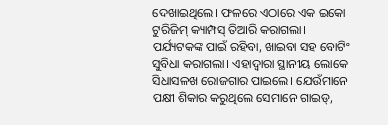ଦେଖାଇଥିଲେ। ଫଳରେ ଏଠାରେ ଏକ ଇକୋ ଟୁରିଜିମ୍ କ୍ୟାମ୍ପସ୍ ତିଆରି କରାଗଲା। ପର୍ଯ୍ୟଟକଙ୍କ ପାଇଁ ରହିବା, ଖାଇବା ସହ ବୋଟିଂ ସୁବିଧା କରାଗଲା। ଏହାଦ୍ୱାରା ସ୍ଥାନୀୟ ଲୋକେ ସିଧାସଳଖ ରୋଜଗାର ପାଇଲେ। ଯେଉଁମାନେ ପକ୍ଷୀ ଶିକାର କରୁଥିଲେ ସେମାନେ ଗାଇଡ୍,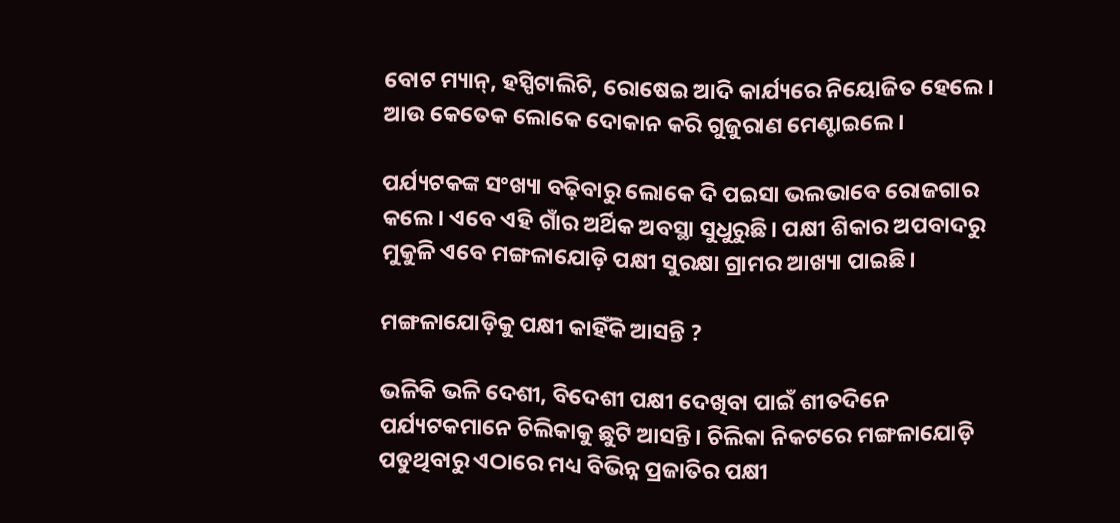ବୋଟ ମ୍ୟାନ୍, ହସ୍ପିଟାଲିଟି, ରୋଷେଇ ଆଦି କାର୍ଯ୍ୟରେ ନିୟୋଜିତ ହେଲେ। ଆଉ କେତେକ ଲୋକେ ଦୋକାନ କରି ଗୁଜୁରାଣ ମେଣ୍ଟାଇଲେ।

ପର୍ଯ୍ୟଟକଙ୍କ ସଂଖ୍ୟା ବଢ଼ିବାରୁ ଲୋକେ ଦି ପଇସା ଭଲଭାବେ ରୋଜଗାର କଲେ। ଏବେ ଏହି ଗାଁର ଅର୍ଥିକ ଅବସ୍ଥା ସୁଧୁରୁଛି। ପକ୍ଷୀ ଶିକାର ଅପବାଦରୁ ମୁକୁଳି ଏବେ ମଙ୍ଗଳାଯୋଡ଼ି ପକ୍ଷୀ ସୁରକ୍ଷା ଗ୍ରାମର ଆଖ୍ୟା ପାଇଛି।

ମଙ୍ଗଳାଯୋଡ଼ିକୁ ପକ୍ଷୀ କାହିଁକି ଆସନ୍ତି ?

ଭଳିକି ଭଳି ଦେଶୀ, ବିଦେଶୀ ପକ୍ଷୀ ଦେଖିବା ପାଇଁ ଶୀତଦିନେ ପର୍ଯ୍ୟଟକମାନେ ଚିଲିକାକୁ ଛୁଟି ଆସନ୍ତି। ଚିଲିକା ନିକଟରେ ମଙ୍ଗଳାଯୋଡ଼ି ପଡୁଥିବାରୁ ଏଠାରେ ମଧ୍ୟ ବିଭିନ୍ନ ପ୍ରଜାତିର ପକ୍ଷୀ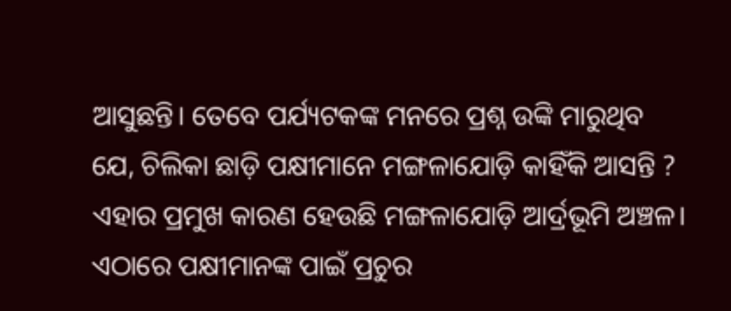ଆସୁଛନ୍ତି। ତେବେ ପର୍ଯ୍ୟଟକଙ୍କ ମନରେ ପ୍ରଶ୍ନ ଉଙ୍କି ମାରୁଥିବ ଯେ, ଚିଲିକା ଛାଡ଼ି ପକ୍ଷୀମାନେ ମଙ୍ଗଳାଯୋଡ଼ି କାହିଁକି ଆସନ୍ତି ? ଏହାର ପ୍ରମୁଖ କାରଣ ହେଉଛି ମଙ୍ଗଳାଯୋଡ଼ି ଆର୍ଦ୍ରଭୂମି ଅଞ୍ଚଳ। ଏଠାରେ ପକ୍ଷୀମାନଙ୍କ ପାଇଁ ପ୍ରଚୁର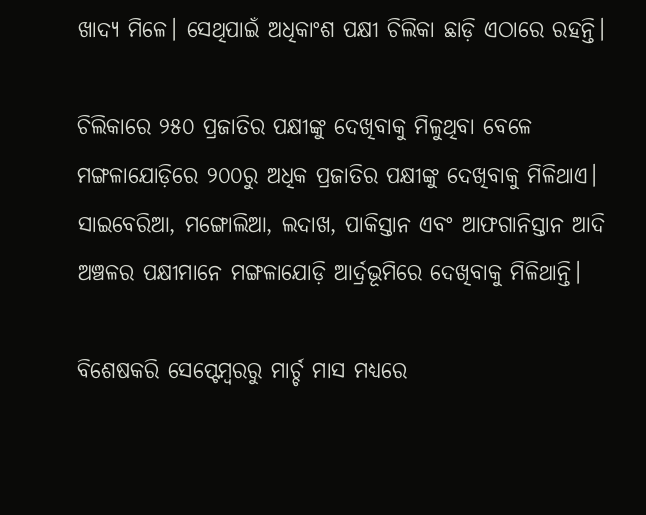ଖାଦ୍ୟ ମିଳେ। ସେଥିପାଇଁ ଅଧିକାଂଶ ପକ୍ଷୀ ଚିଲିକା ଛାଡ଼ି ଏଠାରେ ରହନ୍ତି।

ଚିଲିକାରେ ୨୫୦ ପ୍ରଜାତିର ପକ୍ଷୀଙ୍କୁ ଦେଖିବାକୁ ମିଳୁଥିବା ବେଳେ ମଙ୍ଗଳାଯୋଡ଼ିରେ ୨୦୦ରୁ ଅଧିକ ପ୍ରଜାତିର ପକ୍ଷୀଙ୍କୁ ଦେଖିବାକୁ ମିଳିଥାଏ। ସାଇବେରିଆ, ମଙ୍ଗୋଲିଆ, ଲଦାଖ, ପାକିସ୍ତାନ ଏବଂ ଆଫଗାନିସ୍ତାନ ଆଦି ଅଞ୍ଚଳର ପକ୍ଷୀମାନେ ମଙ୍ଗଳାଯୋଡ଼ି ଆର୍ଦ୍ରଭୂମିରେ ଦେଖିବାକୁ ମିଳିଥାନ୍ତି।

ବିଶେଷକରି ସେପ୍ଟେମ୍ବରରୁ ମାର୍ଚ୍ଚ ମାସ ମଧ୍ୟରେ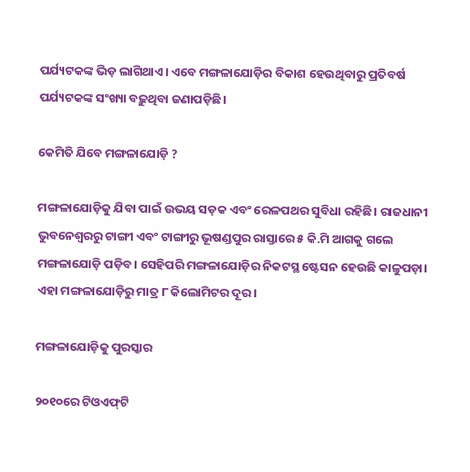ପର୍ଯ୍ୟଟକଙ୍କ ଭିଡ଼ ଲାଗିଥାଏ। ଏବେ ମଙ୍ଗଳାଯୋଡ଼ିର ବିକାଶ ହେଉଥିବାରୁ ପ୍ରତିବର୍ଷ ପର୍ଯ୍ୟଟକଙ୍କ ସଂଖ୍ୟା ବଢ଼ୁଥିବା ଜଣାପଡ଼ିଛି।

କେମିତି ଯିବେ ମଙ୍ଗଳାଯୋଡ଼ି ?

ମଙ୍ଗଳାଯୋଡ଼ିକୁ ଯିବା ପାଇଁ ଉଭୟ ସଡ଼କ ଏବଂ ରେଳପଥର ସୁବିଧା ରହିଛି। ରାଜଧାନୀ ଭୁବନେଶ୍ୱରରୁ ଟାଙ୍ଗୀ ଏବଂ ଟାଙ୍ଗୀରୁ ଭୂଷଣ୍ଡପୁର ରାସ୍ତାରେ ୫ କି.ମି ଆଗକୁ ଗଲେ ମଙ୍ଗଳାଯୋଡ଼ି ପଡ଼ିବ। ସେହିପରି ମଙ୍ଗଳାଯୋଡ଼ିର ନିକଟସ୍ଥ ଷ୍ଟେସନ ହେଉଛି କାଳୁପଡ଼ା। ଏହା ମଙ୍ଗଳାଯୋଡ଼ିରୁ ମାତ୍ର ୮ କିଲୋମିଟର ଦୂର।

ମଙ୍ଗଳାଯୋଡ଼ିକୁ ପୁରସ୍କାର

୨୦୧୦ରେ ଟିଓଏଫ୍‌‌ଟି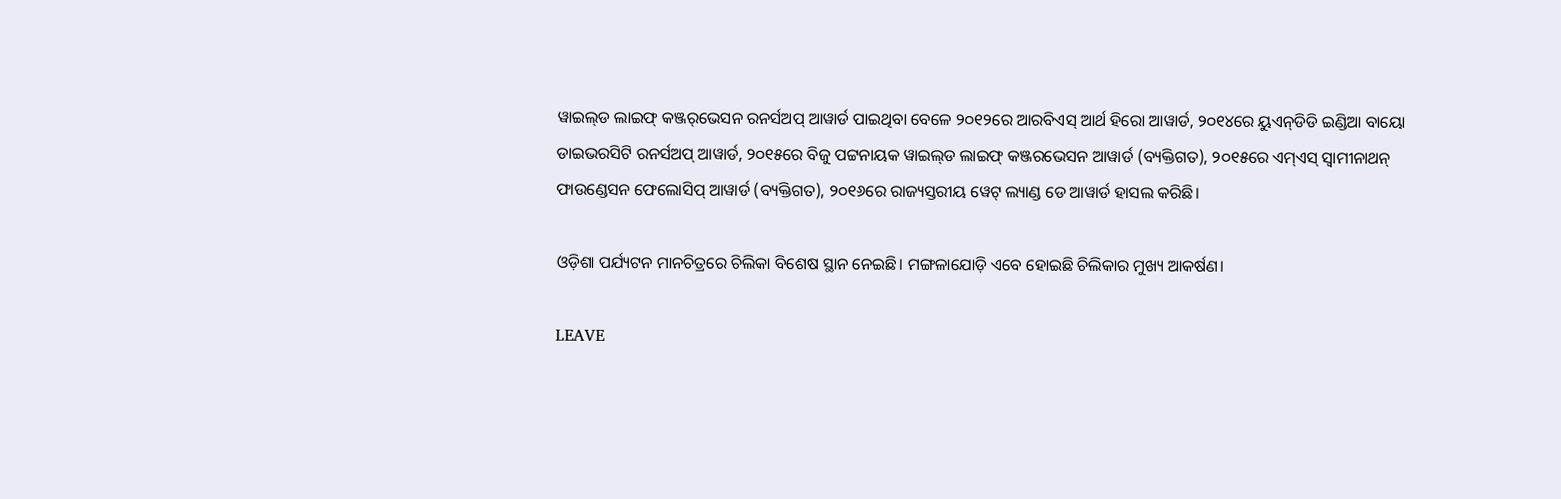ୱାଇଲ୍‌ଡ ଲାଇଫ୍ କଞ୍ଜର୍‌‍ଭେସନ ରନର୍ସଅପ୍ ଆୱାର୍ଡ ପାଇଥିବା ବେଳେ ୨୦୧୨ରେ ଆରବିଏସ୍ ଆର୍ଥ ହିରୋ ଆୱାର୍ଡ, ୨୦୧୪ରେ ୟୁଏନ୍‌‍ଡିଡି ଇଣ୍ଡିଆ ବାୟୋ ଡାଇଭରସିଟି ରନର୍ସଅପ୍ ଆୱାର୍ଡ, ୨୦୧୫ରେ ବିଜୁ ପଟ୍ଟନାୟକ ୱାଇଲ୍‌ଡ ଲାଇଫ୍ କଞ୍ଜରଭେସନ ଆୱାର୍ଡ (ବ୍ୟକ୍ତିଗତ), ୨୦୧୫ରେ ଏମ୍ଏସ୍ ସ୍ୱାମୀନାଥନ୍ ଫାଉଣ୍ଡେସନ ଫେଲୋସିପ୍ ଆୱାର୍ଡ (ବ୍ୟକ୍ତିଗତ), ୨୦୧୬ରେ ରାଜ୍ୟସ୍ତରୀୟ ୱେଟ୍ ଲ୍ୟାଣ୍ଡ ଡେ ଆୱାର୍ଡ ହାସଲ କରିଛି।

ଓଡ଼ିଶା ପର୍ଯ୍ୟଟନ ମାନଚିତ୍ରରେ ଚିଲିକା ବିଶେଷ ସ୍ଥାନ ନେଇଛି। ମଙ୍ଗଳାଯୋଡ଼ି ଏବେ ହୋ‌ଇଛି ଚିଲିକାର ମୁଖ୍ୟ ଆକର୍ଷଣ।

LEAVE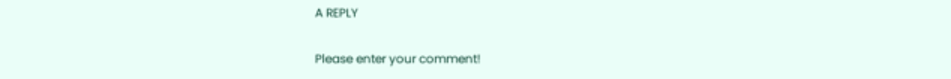A REPLY

Please enter your comment!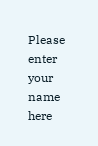Please enter your name here